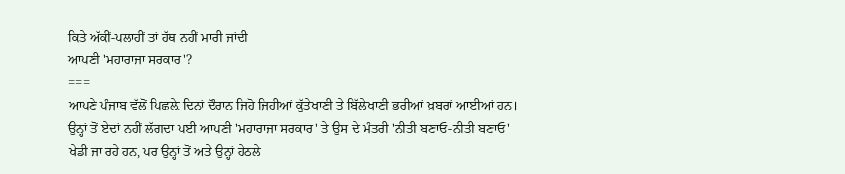ਕਿਤੇ ਅੱਕੀਂ-ਪਲਾਹੀਂ ਤਾਂ ਹੱਥ ਨਹੀਂ ਮਾਰੀ ਜਾਂਦੀ
ਆਪਣੀ 'ਮਹਾਰਾਜਾ ਸਰਕਾਰ'?
===
ਆਪਣੇ ਪੰਜਾਬ ਵੱਲੋਂ ਪਿਛਲ਼ੇ ਦਿਨਾਂ ਦੌਰਾਨ ਜਿਹੋ ਜਿਹੀਆਂ ਕੁੱਤੇਖਾਣੀ ਤੇ ਬਿੱਲੇਖਾਣੀ ਭਰੀਆਂ ਖ਼ਬਰਾਂ ਆਈਆਂ ਹਨ। ਉਨ੍ਹਾਂ ਤੋਂ ਏਦਾਂ ਨਹੀਂ ਲੱਗਦਾ ਪਈ ਆਪਣੀ 'ਮਹਾਰਾਜਾ ਸਰਕਾਰ' ਤੇ ਉਸ ਦੇ ਮੰਤਰੀ 'ਨੀਤੀ ਬਣਾਓ-ਨੀਤੀ ਬਣਾਓ' ਖੇਡੀ ਜਾ ਰਹੇ ਹਨ, ਪਰ ਉਨ੍ਹਾਂ ਤੋਂ ਅਤੇ ਉਨ੍ਹਾਂ ਹੇਠਲੇ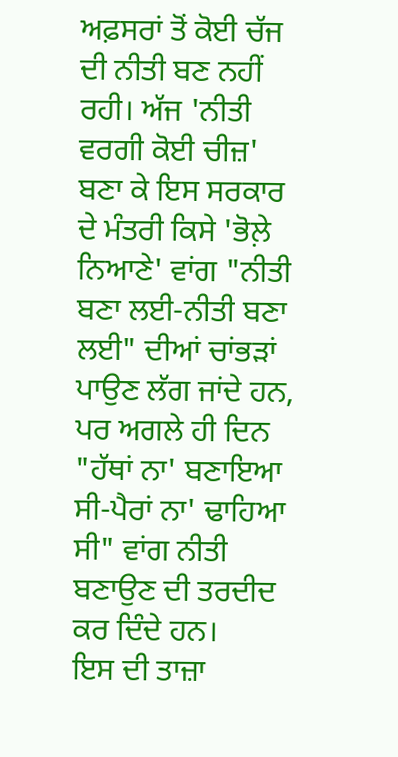ਅਫ਼ਸਰਾਂ ਤੋਂ ਕੋਈ ਚੱਜ ਦੀ ਨੀਤੀ ਬਣ ਨਹੀਂ ਰਹੀ। ਅੱਜ 'ਨੀਤੀ ਵਰਗੀ ਕੋਈ ਚੀਜ਼' ਬਣਾ ਕੇ ਇਸ ਸਰਕਾਰ ਦੇ ਮੰਤਰੀ ਕਿਸੇ 'ਭੋਲ਼ੇ ਨਿਆਣੇ' ਵਾਂਗ "ਨੀਤੀ ਬਣਾ ਲਈ-ਨੀਤੀ ਬਣਾ ਲਈ" ਦੀਆਂ ਚਾਂਭੜਾਂ ਪਾਉਣ ਲੱਗ ਜਾਂਦੇ ਹਨ, ਪਰ ਅਗਲੇ ਹੀ ਦਿਨ "ਹੱਥਾਂ ਨਾ' ਬਣਾਇਆ ਸੀ-ਪੈਰਾਂ ਨਾ' ਢਾਹਿਆ ਸੀ" ਵਾਂਗ ਨੀਤੀ ਬਣਾਉਣ ਦੀ ਤਰਦੀਦ ਕਰ ਦਿੰਦੇ ਹਨ।
ਇਸ ਦੀ ਤਾਜ਼ਾ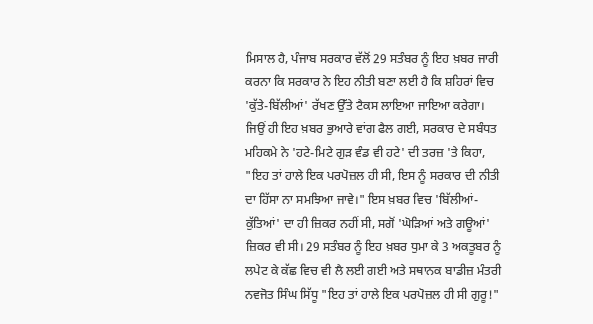ਮਿਸਾਲ ਹੈ, ਪੰਜਾਬ ਸਰਕਾਰ ਵੱਲੋਂ 29 ਸਤੰਬਰ ਨੂੰ ਇਹ ਖ਼ਬਰ ਜਾਰੀ ਕਰਨਾ ਕਿ ਸਰਕਾਰ ਨੇ ਇਹ ਨੀਤੀ ਬਣਾ ਲਈ ਹੈ ਕਿ ਸ਼ਹਿਰਾਂ ਵਿਚ 'ਕੁੱਤੇ-ਬਿੱਲੀਆਂ' ਰੱਖਣ ਉੱਤੇ ਟੈਕਸ ਲਾਇਆ ਜਾਇਆ ਕਰੇਗਾ। ਜਿਉਂ ਹੀ ਇਹ ਖ਼ਬਰ ਭੁਆਰੇ ਵਾਂਗ ਫੈਲ ਗਈ, ਸਰਕਾਰ ਦੇ ਸਬੰਧਤ ਮਹਿਕਮੇ ਨੇ 'ਹਟੇ-ਮਿਟੇ ਗੁੜ ਵੰਡ ਵੀ ਹਟੇ' ਦੀ ਤਰਜ਼ 'ਤੇ ਕਿਹਾ, "ਇਹ ਤਾਂ ਹਾਲੇ ਇਕ ਪਰਪੋਜ਼ਲ ਹੀ ਸੀ, ਇਸ ਨੂੰ ਸਰਕਾਰ ਦੀ ਨੀਤੀ ਦਾ ਹਿੱਸਾ ਨਾ ਸਮਝਿਆ ਜਾਵੇ।" ਇਸ ਖ਼ਬਰ ਵਿਚ 'ਬਿੱਲੀਆਂ-ਕੁੱਤਿਆਂ' ਦਾ ਹੀ ਜ਼ਿਕਰ ਨਹੀਂ ਸੀ, ਸਗੋਂ 'ਘੋੜਿਆਂ ਅਤੇ ਗਊਆਂ' ਜ਼ਿਕਰ ਵੀ ਸੀ। 29 ਸਤੰਬਰ ਨੂੰ ਇਹ ਖ਼ਬਰ ਧੁਮਾ ਕੇ 3 ਅਕਤੂਬਰ ਨੂੰ ਲਪੇਟ ਕੇ ਕੱਛ ਵਿਚ ਵੀ ਲੈ ਲਈ ਗਈ ਅਤੇ ਸਥਾਨਕ ਬਾਡੀਜ਼ ਮੰਤਰੀ ਨਵਜੋਤ ਸਿੰਘ ਸਿੱਧੂ "ਇਹ ਤਾਂ ਹਾਲੇ ਇਕ ਪਰਪੋਜ਼ਲ ਹੀ ਸੀ ਗੁਰੂ!"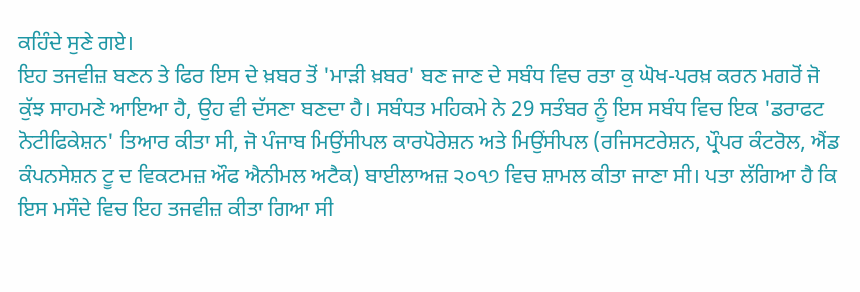ਕਹਿੰਦੇ ਸੁਣੇ ਗਏ।
ਇਹ ਤਜਵੀਜ਼ ਬਣਨ ਤੇ ਫਿਰ ਇਸ ਦੇ ਖ਼ਬਰ ਤੋਂ 'ਮਾੜੀ ਖ਼ਬਰ' ਬਣ ਜਾਣ ਦੇ ਸਬੰਧ ਵਿਚ ਰਤਾ ਕੁ ਘੋਖ-ਪਰਖ਼ ਕਰਨ ਮਗਰੋਂ ਜੋ ਕੁੱਝ ਸਾਹਮਣੇ ਆਇਆ ਹੈ, ਉਹ ਵੀ ਦੱਸਣਾ ਬਣਦਾ ਹੈ। ਸਬੰਧਤ ਮਹਿਕਮੇ ਨੇ 29 ਸਤੰਬਰ ਨੂੰ ਇਸ ਸਬੰਧ ਵਿਚ ਇਕ 'ਡਰਾਫਟ ਨੋਟੀਫਿਕੇਸ਼ਨ' ਤਿਆਰ ਕੀਤਾ ਸੀ, ਜੋ ਪੰਜਾਬ ਮਿਉਂਸੀਪਲ ਕਾਰਪੋਰੇਸ਼ਨ ਅਤੇ ਮਿਉਂਸੀਪਲ (ਰਜਿਸਟਰੇਸ਼ਨ, ਪ੍ਰੌਪਰ ਕੰਟਰੋਲ, ਐਂਡ ਕੰਪਨਸੇਸ਼ਨ ਟੂ ਦ ਵਿਕਟਮਜ਼ ਔਫ ਐਨੀਮਲ ਅਟੈਕ) ਬਾਈਲਾਅਜ਼ ੨੦੧੭ ਵਿਚ ਸ਼ਾਮਲ ਕੀਤਾ ਜਾਣਾ ਸੀ। ਪਤਾ ਲੱਗਿਆ ਹੈ ਕਿ ਇਸ ਮਸੌਦੇ ਵਿਚ ਇਹ ਤਜਵੀਜ਼ ਕੀਤਾ ਗਿਆ ਸੀ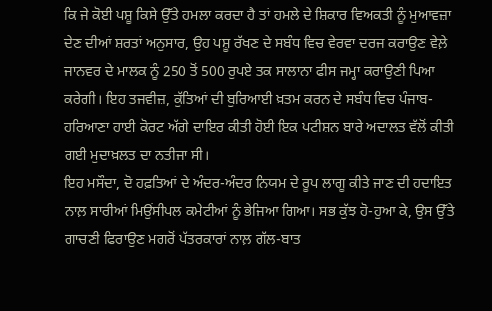ਕਿ ਜੇ ਕੋਈ ਪਸ਼ੂ ਕਿਸੇ ਉੱਤੇ ਹਮਲਾ ਕਰਦਾ ਹੈ ਤਾਂ ਹਮਲੇ ਦੇ ਸ਼ਿਕਾਰ ਵਿਅਕਤੀ ਨੂੰ ਮੁਆਵਜ਼ਾ ਦੇਣ ਦੀਆਂ ਸ਼ਰਤਾਂ ਅਨੁਸਾਰ, ਉਹ ਪਸ਼ੂ ਰੱਖਣ ਦੇ ਸਬੰਧ ਵਿਚ ਵੇਰਵਾ ਦਰਜ ਕਰਾਉਣ ਵੇਲ਼ੇ ਜਾਨਵਰ ਦੇ ਮਾਲਕ ਨੂੰ 250 ਤੋਂ 500 ਰੁਪਏ ਤਕ ਸਾਲਾਨਾ ਫੀਸ ਜਮ੍ਹਾ ਕਰਾਉਣੀ ਪਿਆ ਕਰੇਗੀ। ਇਹ ਤਜਵੀਜ਼, ਕੁੱਤਿਆਂ ਦੀ ਬੁਰਿਆਈ ਖ਼ਤਮ ਕਰਨ ਦੇ ਸਬੰਧ ਵਿਚ ਪੰਜਾਬ-ਹਰਿਆਣਾ ਹਾਈ ਕੋਰਟ ਅੱਗੇ ਦਾਇਰ ਕੀਤੀ ਹੋਈ ਇਕ ਪਟੀਸ਼ਨ ਬਾਰੇ ਅਦਾਲਤ ਵੱਲੋਂ ਕੀਤੀ ਗਈ ਮੁਦਾਖ਼ਲਤ ਦਾ ਨਤੀਜਾ ਸੀ।
ਇਹ ਮਸੌਦਾ, ਦੋ ਹਫ਼ਤਿਆਂ ਦੇ ਅੰਦਰ-ਅੰਦਰ ਨਿਯਮ ਦੇ ਰੂਪ ਲਾਗੂ ਕੀਤੇ ਜਾਣ ਦੀ ਹਦਾਇਤ ਨਾਲ਼ ਸਾਰੀਆਂ ਮਿਉਂਸੀਪਲ ਕਮੇਟੀਆਂ ਨੂੰ ਭੇਜਿਆ ਗਿਆ। ਸਭ ਕੁੱਝ ਹੋ-ਹੁਆ ਕੇ, ਉਸ ਉੱਤੇ ਗਾਚਣੀ ਫਿਰਾਉਣ ਮਗਰੋਂ ਪੱਤਰਕਾਰਾਂ ਨਾਲ਼ ਗੱਲ-ਬਾਤ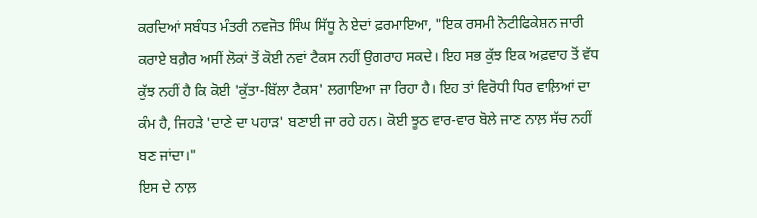ਕਰਦਿਆਂ ਸਬੰਧਤ ਮੰਤਰੀ ਨਵਜੋਤ ਸਿੰਘ ਸਿੱਧੂ ਨੇ ਏਦਾਂ ਫ਼ਰਮਾਇਆ, "ਇਕ ਰਸਮੀ ਨੋਟੀਫਿਕੇਸ਼ਨ ਜਾਰੀ ਕਰਾਏ ਬਗ਼ੈਰ ਅਸੀਂ ਲੋਕਾਂ ਤੋਂ ਕੋਈ ਨਵਾਂ ਟੈਕਸ ਨਹੀਂ ਉਗਰਾਹ ਸਕਦੇ। ਇਹ ਸਭ ਕੁੱਝ ਇਕ ਅਫ਼ਵਾਹ ਤੋਂ ਵੱਧ ਕੁੱਝ ਨਹੀਂ ਹੈ ਕਿ ਕੋਈ 'ਕੁੱਤਾ-ਬਿੱਲਾ ਟੈਕਸ' ਲਗਾਇਆ ਜਾ ਰਿਹਾ ਹੈ। ਇਹ ਤਾਂ ਵਿਰੋਧੀ ਧਿਰ ਵਾਲ਼ਿਆਂ ਦਾ ਕੰਮ ਹੈ, ਜਿਹੜੇ 'ਦਾਣੇ ਦਾ ਪਹਾੜ' ਬਣਾਈ ਜਾ ਰਹੇ ਹਨ। ਕੋਈ ਝੂਠ ਵਾਰ-ਵਾਰ ਬੋਲੇ ਜਾਣ ਨਾਲ਼ ਸੱਚ ਨਹੀਂ ਬਣ ਜਾਂਦਾ।"
ਇਸ ਦੇ ਨਾਲ਼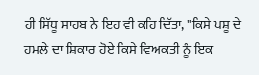ਹੀ ਸਿੱਧੂ ਸਾਹਬ ਨੇ ਇਹ ਵੀ ਕਹਿ ਦਿੱਤਾ, "ਕਿਸੇ ਪਸ਼ੂ ਦੇ ਹਮਲੇ ਦਾ ਸ਼ਿਕਾਰ ਹੋਏ ਕਿਸੇ ਵਿਅਕਤੀ ਨੂੰ ਇਕ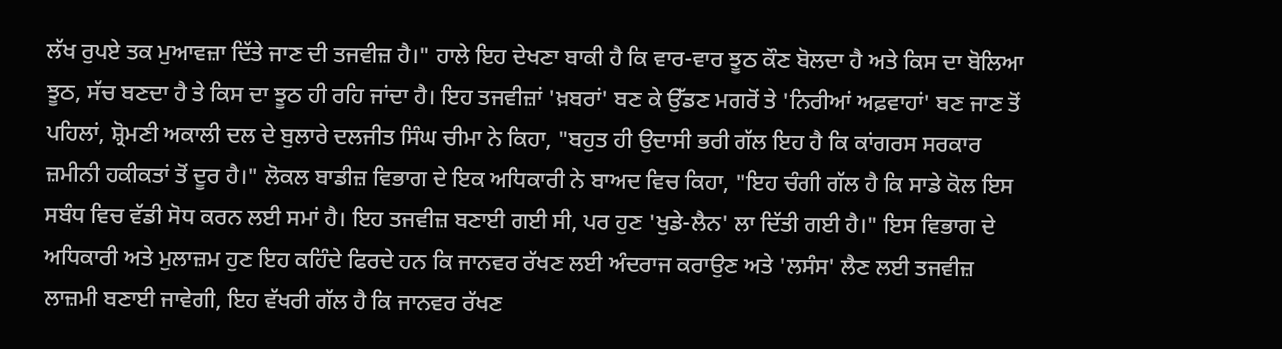ਲੱਖ ਰੁਪਏ ਤਕ ਮੁਆਵਜ਼ਾ ਦਿੱਤੇ ਜਾਣ ਦੀ ਤਜਵੀਜ਼ ਹੈ।" ਹਾਲੇ ਇਹ ਦੇਖਣਾ ਬਾਕੀ ਹੈ ਕਿ ਵਾਰ-ਵਾਰ ਝੂਠ ਕੌਣ ਬੋਲਦਾ ਹੈ ਅਤੇ ਕਿਸ ਦਾ ਬੋਲਿਆ ਝੂਠ, ਸੱਚ ਬਣਦਾ ਹੈ ਤੇ ਕਿਸ ਦਾ ਝੂਠ ਹੀ ਰਹਿ ਜਾਂਦਾ ਹੈ। ਇਹ ਤਜਵੀਜ਼ਾਂ 'ਖ਼ਬਰਾਂ' ਬਣ ਕੇ ਉੱਡਣ ਮਗਰੋਂ ਤੇ 'ਨਿਰੀਆਂ ਅਫ਼ਵਾਹਾਂ' ਬਣ ਜਾਣ ਤੋਂ ਪਹਿਲਾਂ, ਸ਼੍ਰੋਮਣੀ ਅਕਾਲੀ ਦਲ ਦੇ ਬੁਲਾਰੇ ਦਲਜੀਤ ਸਿੰਘ ਚੀਮਾ ਨੇ ਕਿਹਾ, "ਬਹੁਤ ਹੀ ਉਦਾਸੀ ਭਰੀ ਗੱਲ ਇਹ ਹੈ ਕਿ ਕਾਂਗਰਸ ਸਰਕਾਰ ਜ਼ਮੀਨੀ ਹਕੀਕਤਾਂ ਤੋਂ ਦੂਰ ਹੈ।" ਲੋਕਲ ਬਾਡੀਜ਼ ਵਿਭਾਗ ਦੇ ਇਕ ਅਧਿਕਾਰੀ ਨੇ ਬਾਅਦ ਵਿਚ ਕਿਹਾ, "ਇਹ ਚੰਗੀ ਗੱਲ ਹੈ ਕਿ ਸਾਡੇ ਕੋਲ ਇਸ ਸਬੰਧ ਵਿਚ ਵੱਡੀ ਸੋਧ ਕਰਨ ਲਈ ਸਮਾਂ ਹੈ। ਇਹ ਤਜਵੀਜ਼ ਬਣਾਈ ਗਈ ਸੀ, ਪਰ ਹੁਣ 'ਖੁਡੇ-ਲੈਨ' ਲਾ ਦਿੱਤੀ ਗਈ ਹੈ।" ਇਸ ਵਿਭਾਗ ਦੇ ਅਧਿਕਾਰੀ ਅਤੇ ਮੁਲਾਜ਼ਮ ਹੁਣ ਇਹ ਕਹਿੰਦੇ ਫਿਰਦੇ ਹਨ ਕਿ ਜਾਨਵਰ ਰੱਖਣ ਲਈ ਅੰਦਰਾਜ ਕਰਾਉਣ ਅਤੇ 'ਲਸੰਸ' ਲੈਣ ਲਈ ਤਜਵੀਜ਼ ਲਾਜ਼ਮੀ ਬਣਾਈ ਜਾਵੇਗੀ, ਇਹ ਵੱਖਰੀ ਗੱਲ ਹੈ ਕਿ ਜਾਨਵਰ ਰੱਖਣ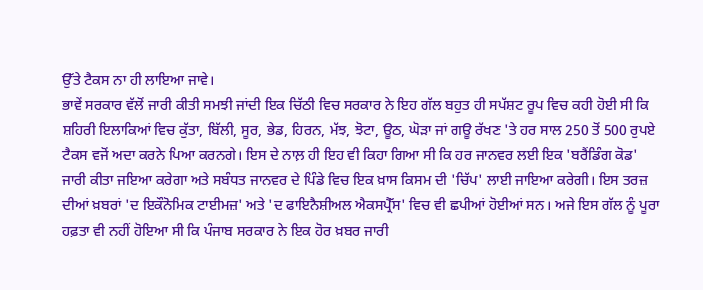ਉੱਤੇ ਟੈਕਸ ਨਾ ਹੀ ਲਾਇਆ ਜਾਵੇ।
ਭਾਵੇਂ ਸਰਕਾਰ ਵੱਲੋਂ ਜਾਰੀ ਕੀਤੀ ਸਮਝੀ ਜਾਂਦੀ ਇਕ ਚਿੱਠੀ ਵਿਚ ਸਰਕਾਰ ਨੇ ਇਹ ਗੱਲ ਬਹੁਤ ਹੀ ਸਪੱਸ਼ਟ ਰੂਪ ਵਿਚ ਕਹੀ ਹੋਈ ਸੀ ਕਿ ਸ਼ਹਿਰੀ ਇਲਾਕਿਆਂ ਵਿਚ ਕੁੱਤਾ, ਬਿੱਲੀ, ਸੂਰ, ਭੇਡ, ਹਿਰਨ, ਮੱਝ, ਝੋਟਾ, ਊਠ, ਘੋੜਾ ਜਾਂ ਗਊ ਰੱਖਣ 'ਤੇ ਹਰ ਸਾਲ 250 ਤੋਂ 500 ਰੁਪਏ ਟੈਕਸ ਵਜੋਂ ਅਦਾ ਕਰਨੇ ਪਿਆ ਕਰਨਗੇ। ਇਸ ਦੇ ਨਾਲ਼ ਹੀ ਇਹ ਵੀ ਕਿਹਾ ਗਿਆ ਸੀ ਕਿ ਹਰ ਜਾਨਵਰ ਲਈ ਇਕ 'ਬਰੈਂਡਿੰਗ ਕੋਡ' ਜਾਰੀ ਕੀਤਾ ਜਇਆ ਕਰੇਗਾ ਅਤੇ ਸਬੰਧਤ ਜਾਨਵਰ ਦੇ ਪਿੰਡੇ ਵਿਚ ਇਕ ਖ਼ਾਸ ਕਿਸਮ ਦੀ 'ਚਿੱਪ' ਲਾਈ ਜਾਇਆ ਕਰੇਗੀ। ਇਸ ਤਰਜ਼ ਦੀਆਂ ਖ਼ਬਰਾਂ 'ਦ ਇਕੌਨੋਮਿਕ ਟਾਈਮਜ਼' ਅਤੇ 'ਦ ਫਾਇਨੈਸ਼ੀਅਲ ਐਕਸਪ੍ਰੈੱਸ' ਵਿਚ ਵੀ ਛਪੀਆਂ ਹੋਈਆਂ ਸਨ। ਅਜੇ ਇਸ ਗੱਲ ਨੂੰ ਪੂਰਾ ਹਫ਼ਤਾ ਵੀ ਨਹੀਂ ਹੋਇਆ ਸੀ ਕਿ ਪੰਜਾਬ ਸਰਕਾਰ ਨੇ ਇਕ ਹੋਰ ਖ਼ਬਰ ਜਾਰੀ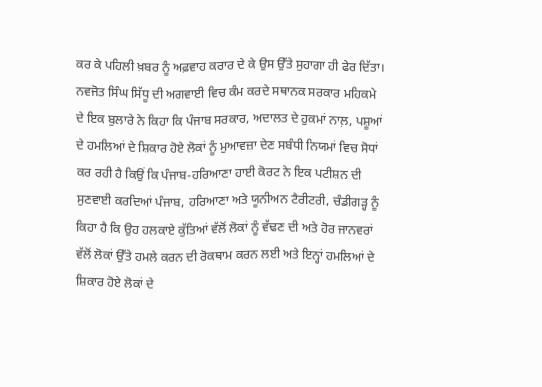ਕਰ ਕੇ ਪਹਿਲੀ ਖ਼ਬਰ ਨੂੰ ਅਫ਼ਵਾਹ ਕਰਾਰ ਦੇ ਕੇ ਉਸ ਉੱਤੇ ਸੁਹਾਗਾ ਹੀ ਫੇਰ ਦਿੱਤਾ।
ਨਵਜੋਤ ਸਿੰਘ ਸਿੱਧੂ ਦੀ ਅਗਵਾਈ ਵਿਚ ਕੰਮ ਕਰਦੇ ਸਥਾਨਕ ਸਰਕਾਰ ਮਹਿਕਮੇ ਦੇ ਇਕ ਬੁਲਾਰੇ ਨੇ ਕਿਹਾ ਕਿ ਪੰਜਾਬ ਸਰਕਾਰ, ਅਦਾਲਤ ਦੇ ਹੁਕਮਾਂ ਨਾਲ਼, ਪਸ਼ੂਆਂ ਦੇ ਹਮਲਿਆਂ ਦੇ ਸ਼ਿਕਾਰ ਹੋਏ ਲੋਕਾਂ ਨੂੰ ਮੁਆਵਜ਼ਾ ਦੇਣ ਸਬੰਧੀ ਨਿਯਮਾਂ ਵਿਚ ਸੋਧਾਂ ਕਰ ਰਹੀ ਹੈ ਕਿਉਂ ਕਿ ਪੰਜਾਬ-ਹਰਿਆਣਾ ਹਾਈ ਕੋਰਟ ਨੇ ਇਕ ਪਟੀਸ਼ਨ ਦੀ ਸੁਣਵਾਈ ਕਰਦਿਆਂ ਪੰਜਾਬ, ਹਰਿਆਣਾ ਅਤੇ ਯੂਨੀਅਨ ਟੈਰੀਟਰੀ, ਚੰਡੀਗੜ੍ਹ ਨੂੰ ਕਿਹਾ ਹੈ ਕਿ ਉਹ ਹਲਕਾਏ ਕੁੱਤਿਆਂ ਵੱਲੋਂ ਲੋਕਾਂ ਨੂੰ ਵੱਢਣ ਦੀ ਅਤੇ ਹੋਰ ਜਾਨਵਰਾਂ ਵੱਲੋਂ ਲੋਕਾਂ ਉੱਤੇ ਹਮਲੇ ਕਰਨ ਦੀ ਰੋਕਥਾਮ ਕਰਨ ਲਈ ਅਤੇ ਇਨ੍ਹਾਂ ਹਮਲਿਆਂ ਦੇ ਸ਼ਿਕਾਰ ਹੋਏ ਲੋਕਾਂ ਦੇ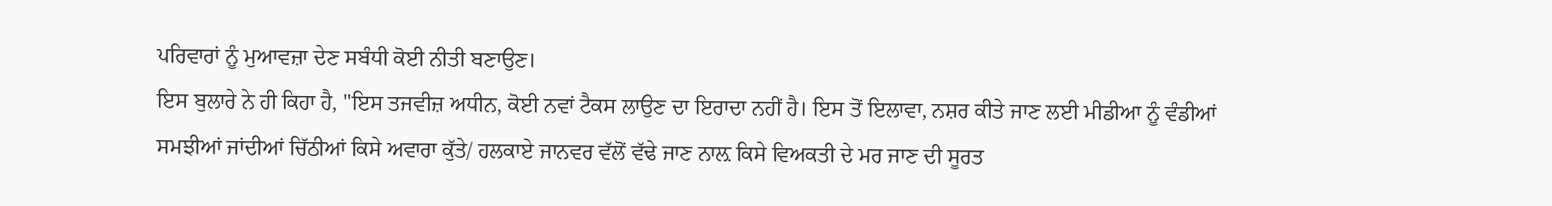ਪਰਿਵਾਰਾਂ ਨੂੰ ਮੁਆਵਜ਼ਾ ਦੇਣ ਸਬੰਧੀ ਕੋਈ ਨੀਤੀ ਬਣਾਉਣ।
ਇਸ ਬੁਲਾਰੇ ਨੇ ਹੀ ਕਿਹਾ ਹੈ, "ਇਸ ਤਜਵੀਜ਼ ਅਧੀਨ, ਕੋਈ ਨਵਾਂ ਟੈਕਸ ਲਾਉਣ ਦਾ ਇਰਾਦਾ ਨਹੀਂ ਹੈ। ਇਸ ਤੋਂ ਇਲਾਵਾ, ਨਸ਼ਰ ਕੀਤੇ ਜਾਣ ਲਈ ਮੀਡੀਆ ਨੂੰ ਵੰਡੀਆਂ ਸਮਝੀਆਂ ਜਾਂਦੀਆਂ ਚਿੱਠੀਆਂ ਕਿਸੇ ਅਵਾਰਾ ਕੁੱਤੇ/ ਹਲਕਾਏ ਜਾਨਵਰ ਵੱਲੋਂ ਵੱਢੇ ਜਾਣ ਨਾਲ਼ ਕਿਸੇ ਵਿਅਕਤੀ ਦੇ ਮਰ ਜਾਣ ਦੀ ਸੂਰਤ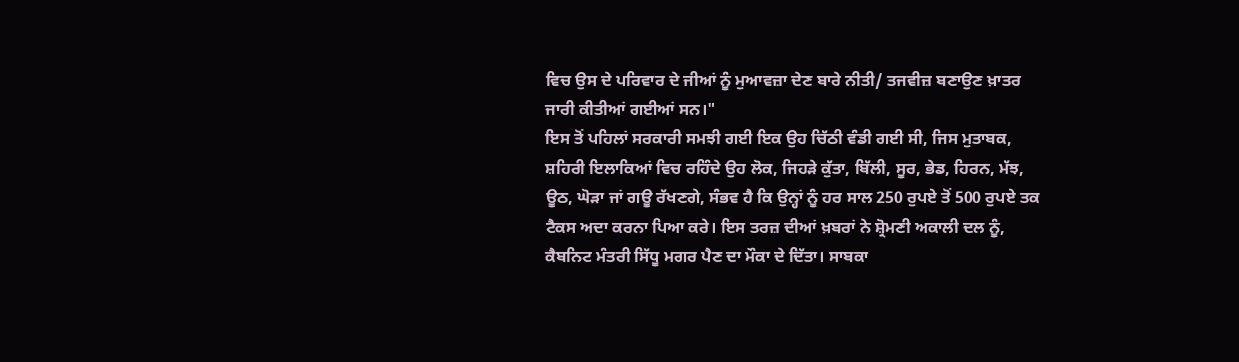ਵਿਚ ਉਸ ਦੇ ਪਰਿਵਾਰ ਦੇ ਜੀਆਂ ਨੂੰ ਮੁਆਵਜ਼ਾ ਦੇਣ ਬਾਰੇ ਨੀਤੀ/ ਤਜਵੀਜ਼ ਬਣਾਉਣ ਖ਼ਾਤਰ ਜਾਰੀ ਕੀਤੀਆਂ ਗਈਆਂ ਸਨ।"
ਇਸ ਤੋਂ ਪਹਿਲਾਂ ਸਰਕਾਰੀ ਸਮਝੀ ਗਈ ਇਕ ਉਹ ਚਿੱਠੀ ਵੰਡੀ ਗਈ ਸੀ, ਜਿਸ ਮੁਤਾਬਕ, ਸ਼ਹਿਰੀ ਇਲਾਕਿਆਂ ਵਿਚ ਰਹਿੰਦੇ ਉਹ ਲੋਕ, ਜਿਹੜੇ ਕੁੱਤਾ, ਬਿੱਲੀ, ਸੂਰ, ਭੇਡ, ਹਿਰਨ, ਮੱਝ, ਊਠ, ਘੋੜਾ ਜਾਂ ਗਊ ਰੱਖਣਗੇ, ਸੰਭਵ ਹੈ ਕਿ ਉਨ੍ਹਾਂ ਨੂੰ ਹਰ ਸਾਲ 250 ਰੁਪਏ ਤੋਂ 500 ਰੁਪਏ ਤਕ ਟੈਕਸ ਅਦਾ ਕਰਨਾ ਪਿਆ ਕਰੇ। ਇਸ ਤਰਜ਼ ਦੀਆਂ ਖ਼ਬਰਾਂ ਨੇ ਸ਼੍ਰੋਮਣੀ ਅਕਾਲੀ ਦਲ ਨੂੰ, ਕੈਬਨਿਟ ਮੰਤਰੀ ਸਿੱਧੂ ਮਗਰ ਪੈਣ ਦਾ ਮੌਕਾ ਦੇ ਦਿੱਤਾ। ਸਾਬਕਾ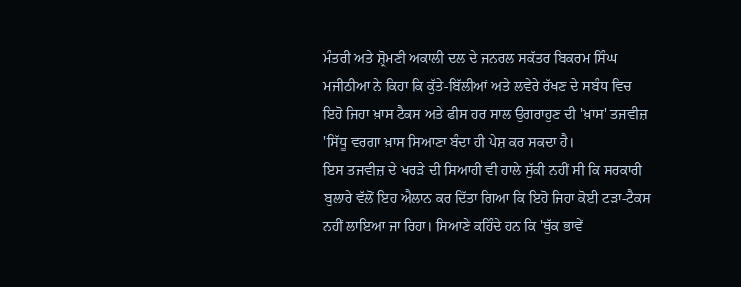ਮੰਤਰੀ ਅਤੇ ਸ਼੍ਰੋਮਣੀ ਅਕਾਲੀ ਦਲ ਦੇ ਜਨਰਲ ਸਕੱਤਰ ਬਿਕਰਮ ਸਿੰਘ ਮਜੀਠੀਆ ਨੇ ਕਿਹਾ ਕਿ ਕੁੱਤੇ-ਬਿੱਲੀਆਂ ਅਤੇ ਲਵੇਰੇ ਰੱਖਣ ਦੇ ਸਬੰਧ ਵਿਚ ਇਹੋ ਜਿਹਾ ਖ਼ਾਸ ਟੈਕਸ ਅਤੇ ਫੀਸ ਹਰ ਸਾਲ ਉਗਰਾਹੁਣ ਦੀ 'ਖ਼ਾਸ' ਤਜਵੀਜ਼ 'ਸਿੱਧੂ ਵਰਗਾ ਖ਼ਾਸ ਸਿਆਣਾ ਬੰਦਾ ਹੀ ਪੇਸ਼ ਕਰ ਸਕਦਾ ਹੈ।
ਇਸ ਤਜਵੀਜ਼ ਦੇ ਖਰੜੇ ਦੀ ਸਿਆਹੀ ਵੀ ਹਾਲੇ ਸੁੱਕੀ ਨਹੀਂ ਸੀ ਕਿ ਸਰਕਾਰੀ ਬੁਲਾਰੇ ਵੱਲੋਂ ਇਹ ਐਲਾਨ ਕਰ ਦਿੱਤਾ ਗਿਆ ਕਿ ਇਹੋ ਜਿਹਾ ਕੋਈ ਟੜਾ-ਟੈਕਸ ਨਹੀਂ ਲਾਇਆ ਜਾ ਰਿਹਾ। ਸਿਆਣੇ ਕਹਿੰਦੇ ਹਨ ਕਿ 'ਥੁੱਕ ਭਾਵੇਂ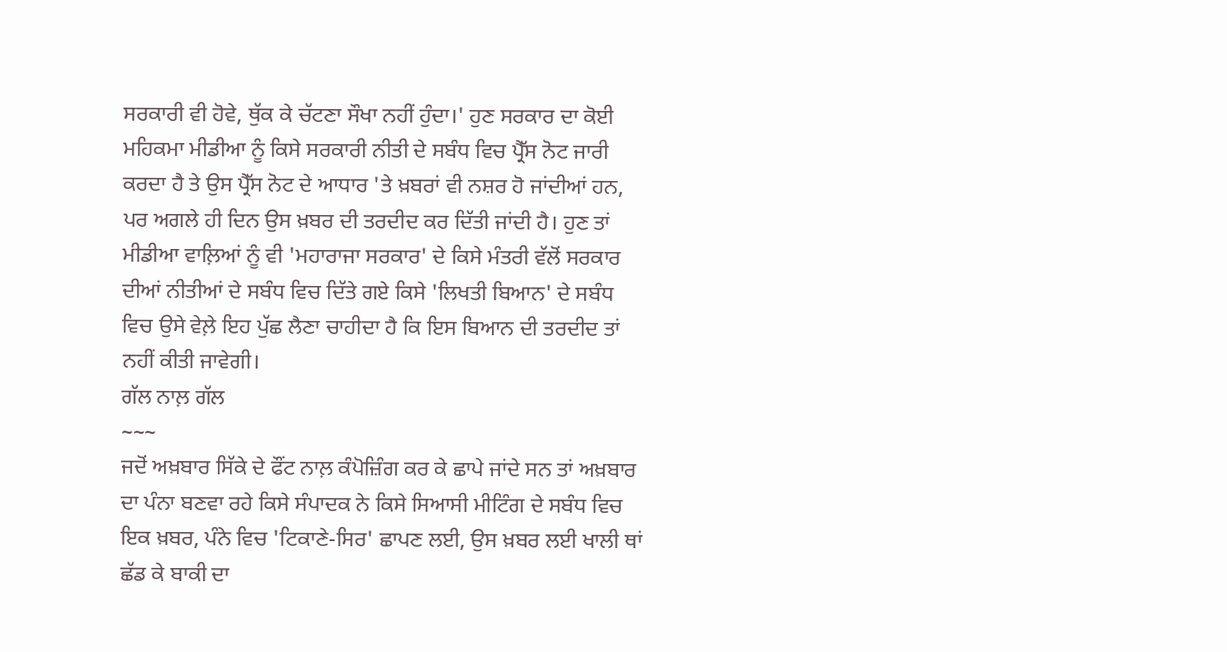ਸਰਕਾਰੀ ਵੀ ਹੋਵੇ, ਥੁੱਕ ਕੇ ਚੱਟਣਾ ਸੌਖਾ ਨਹੀਂ ਹੁੰਦਾ।' ਹੁਣ ਸਰਕਾਰ ਦਾ ਕੋਈ ਮਹਿਕਮਾ ਮੀਡੀਆ ਨੂੰ ਕਿਸੇ ਸਰਕਾਰੀ ਨੀਤੀ ਦੇ ਸਬੰਧ ਵਿਚ ਪ੍ਰੈੱਸ ਨੋਟ ਜਾਰੀ ਕਰਦਾ ਹੈ ਤੇ ਉਸ ਪ੍ਰੈੱਸ ਨੋਟ ਦੇ ਆਧਾਰ 'ਤੇ ਖ਼ਬਰਾਂ ਵੀ ਨਸ਼ਰ ਹੋ ਜਾਂਦੀਆਂ ਹਨ, ਪਰ ਅਗਲੇ ਹੀ ਦਿਨ ਉਸ ਖ਼ਬਰ ਦੀ ਤਰਦੀਦ ਕਰ ਦਿੱਤੀ ਜਾਂਦੀ ਹੈ। ਹੁਣ ਤਾਂ ਮੀਡੀਆ ਵਾਲ਼ਿਆਂ ਨੂੰ ਵੀ 'ਮਹਾਰਾਜਾ ਸਰਕਾਰ' ਦੇ ਕਿਸੇ ਮੰਤਰੀ ਵੱਲੋਂ ਸਰਕਾਰ ਦੀਆਂ ਨੀਤੀਆਂ ਦੇ ਸਬੰਧ ਵਿਚ ਦਿੱਤੇ ਗਏ ਕਿਸੇ 'ਲਿਖਤੀ ਬਿਆਨ' ਦੇ ਸਬੰਧ ਵਿਚ ਉਸੇ ਵੇਲ਼ੇ ਇਹ ਪੁੱਛ ਲੈਣਾ ਚਾਹੀਦਾ ਹੈ ਕਿ ਇਸ ਬਿਆਨ ਦੀ ਤਰਦੀਦ ਤਾਂ ਨਹੀਂ ਕੀਤੀ ਜਾਵੇਗੀ।
ਗੱਲ ਨਾਲ਼ ਗੱਲ
~~~
ਜਦੋਂ ਅਖ਼ਬਾਰ ਸਿੱਕੇ ਦੇ ਫੌਂਟ ਨਾਲ਼ ਕੰਪੋਜ਼ਿੰਗ ਕਰ ਕੇ ਛਾਪੇ ਜਾਂਦੇ ਸਨ ਤਾਂ ਅਖ਼ਬਾਰ ਦਾ ਪੰਨਾ ਬਣਵਾ ਰਹੇ ਕਿਸੇ ਸੰਪਾਦਕ ਨੇ ਕਿਸੇ ਸਿਆਸੀ ਮੀਟਿੰਗ ਦੇ ਸਬੰਧ ਵਿਚ ਇਕ ਖ਼ਬਰ, ਪੰਨੇ ਵਿਚ 'ਟਿਕਾਣੇ-ਸਿਰ' ਛਾਪਣ ਲਈ, ਉਸ ਖ਼ਬਰ ਲਈ ਖਾਲੀ ਥਾਂ ਛੱਡ ਕੇ ਬਾਕੀ ਦਾ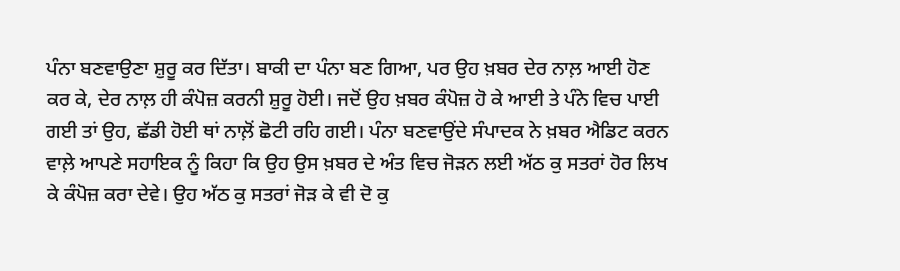ਪੰਨਾ ਬਣਵਾਉਣਾ ਸ਼ੁਰੂ ਕਰ ਦਿੱਤਾ। ਬਾਕੀ ਦਾ ਪੰਨਾ ਬਣ ਗਿਆ, ਪਰ ਉਹ ਖ਼ਬਰ ਦੇਰ ਨਾਲ਼ ਆਈ ਹੋਣ ਕਰ ਕੇ, ਦੇਰ ਨਾਲ਼ ਹੀ ਕੰਪੋਜ਼ ਕਰਨੀ ਸ਼ੁਰੂ ਹੋਈ। ਜਦੋਂ ਉਹ ਖ਼ਬਰ ਕੰਪੋਜ਼ ਹੋ ਕੇ ਆਈ ਤੇ ਪੰਨੇ ਵਿਚ ਪਾਈ ਗਈ ਤਾਂ ਉਹ, ਛੱਡੀ ਹੋਈ ਥਾਂ ਨਾਲ਼ੋਂ ਛੋਟੀ ਰਹਿ ਗਈ। ਪੰਨਾ ਬਣਵਾਉਂਦੇ ਸੰਪਾਦਕ ਨੇ ਖ਼ਬਰ ਐਡਿਟ ਕਰਨ ਵਾਲ਼ੇ ਆਪਣੇ ਸਹਾਇਕ ਨੂੰ ਕਿਹਾ ਕਿ ਉਹ ਉਸ ਖ਼ਬਰ ਦੇ ਅੰਤ ਵਿਚ ਜੋੜਨ ਲਈ ਅੱਠ ਕੁ ਸਤਰਾਂ ਹੋਰ ਲਿਖ ਕੇ ਕੰਪੋਜ਼ ਕਰਾ ਦੇਵੇ। ਉਹ ਅੱਠ ਕੁ ਸਤਰਾਂ ਜੋੜ ਕੇ ਵੀ ਦੋ ਕੁ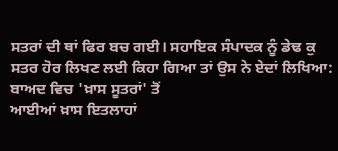ਸਤਰਾਂ ਦੀ ਥਾਂ ਫਿਰ ਬਚ ਗਈ। ਸਹਾਇਕ ਸੰਪਾਦਕ ਨੂੰ ਡੇਢ ਕੁ ਸਤਰ ਹੋਰ ਲਿਖਣ ਲਈ ਕਿਹਾ ਗਿਆ ਤਾਂ ਉਸ ਨੇ ਏਦਾਂ ਲਿਖਿਆ:
ਬਾਅਦ ਵਿਚ 'ਖ਼ਾਸ ਸੂਤਰਾਂ' ਤੋਂ
ਆਈਆਂ ਖ਼ਾਸ ਇਤਲਾਹਾਂ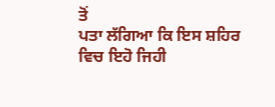ਤੋਂ
ਪਤਾ ਲੱਗਿਆ ਕਿ ਇਸ ਸ਼ਹਿਰ
ਵਿਚ ਇਹੋ ਜਿਹੀ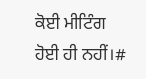ਕੋਈ ਮੀਟਿੰਗ
ਹੋਈ ਹੀ ਨਹੀਂ।#